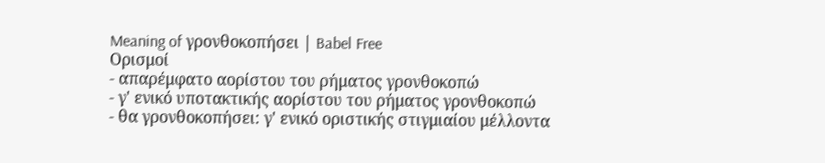Meaning of γρονθοκοπήσει | Babel Free
Ορισμοί
- απαρέμφατο αορίστου του ρήματος γρονθοκοπώ
- γ' ενικό υποτακτικής αορίστου του ρήματος γρονθοκοπώ
- θα γρονθοκοπήσει: γ' ενικό οριστικής στιγμιαίου μέλλοντα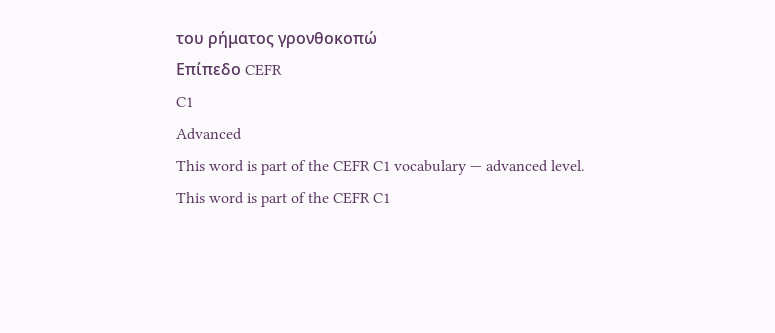του ρήματος γρονθοκοπώ
Επίπεδο CEFR
C1
Advanced
This word is part of the CEFR C1 vocabulary — advanced level.
This word is part of the CEFR C1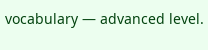vocabulary — advanced level.